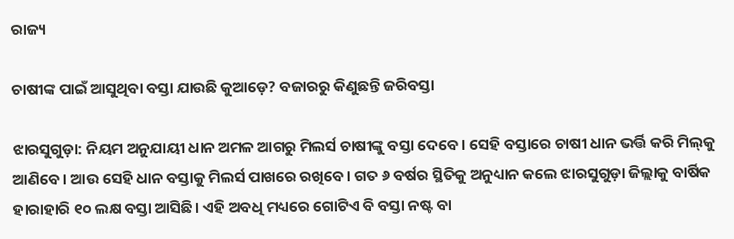ରାଜ୍ୟ

ଚାଷୀଙ୍କ ପାଇଁ ଆସୁଥିବା ବସ୍ତା ଯାଉଛି କୁଆଡ଼େ? ବଜାରରୁ କିଣୁଛନ୍ତି ଜରିବସ୍ତା

ଝାରସୁଗୁଡ଼ା: ନିୟମ ଅନୁଯାୟୀ ଧାନ ଅମଳ ଆଗରୁ ମିଲର୍ସ ଚାଷୀଙ୍କୁ ବସ୍ତା ଦେବେ। ସେହି ବସ୍ତାରେ ଚାଷୀ ଧାନ ଭର୍ତ୍ତି କରି ମିଲ୍‌କୁ ଆଣିବେ। ଆଉ ସେହି ଧାନ ବସ୍ତାକୁ ମିଲର୍ସ ପାଖରେ ରଖିବେ। ଗତ ୬ ବର୍ଷର ସ୍ଥିତିକୁ ଅନୁଧ୍ୟାନ କଲେ ଝାରସୁଗୁଡ଼ା ଜିଲ୍ଲାକୁ ବାର୍ଷିକ ହାରାହାରି ୧୦ ଲକ୍ଷ ବସ୍ତା ଆସିଛି। ଏହି ଅବଧି ମଧ୍ୟରେ ଗୋଟିଏ ବି ବସ୍ତା ନଷ୍ଟ ବା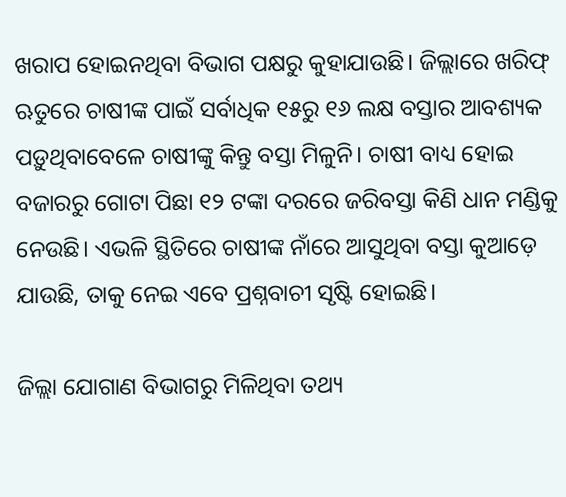ଖରାପ ହୋଇନଥିବା ବିଭାଗ ପକ୍ଷରୁ କୁହାଯାଉଛି। ଜିଲ୍ଲାରେ ଖରିଫ୍‌ ଋତୁରେ ଚାଷୀଙ୍କ ପାଇଁ ସର୍ବାଧିକ ୧୫ରୁ ୧୬ ଲକ୍ଷ ବସ୍ତାର ଆବଶ୍ୟକ ପଡ଼ୁଥିବାବେଳେ ଚାଷୀଙ୍କୁ କିନ୍ତୁ ବସ୍ତା ମିଳୁନି। ଚାଷୀ ବାଧ୍ୟ ହୋଇ ବଜାରରୁ ଗୋଟା ପିଛା ୧୨ ଟଙ୍କା ଦରରେ ଜରିବସ୍ତା କିଣି ଧାନ ମଣ୍ଡିକୁ ନେଉଛି। ଏଭଳି ସ୍ଥିତିରେ ଚାଷୀଙ୍କ ନାଁରେ ଆସୁଥିବା ବସ୍ତା କୁଆଡ଼େ ଯାଉଛି, ତାକୁ ନେଇ ଏବେ ପ୍ରଶ୍ନବାଚୀ ସୃଷ୍ଟି ହୋଇଛି।

ଜିଲ୍ଲା ଯୋଗାଣ ବିଭାଗରୁ ମିଳିଥିବା ତଥ୍ୟ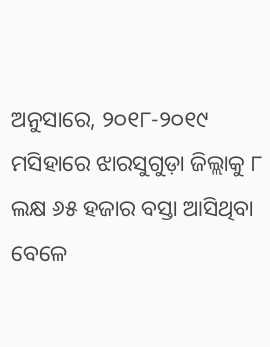ଅନୁସାରେ, ୨୦୧୮-୨୦୧୯ ମସିହାରେ ଝାରସୁଗୁଡ଼ା ଜିଲ୍ଲାକୁ ୮ ଲକ୍ଷ ୬୫ ହଜାର ବସ୍ତା ଆସିଥିବା ବେଳେ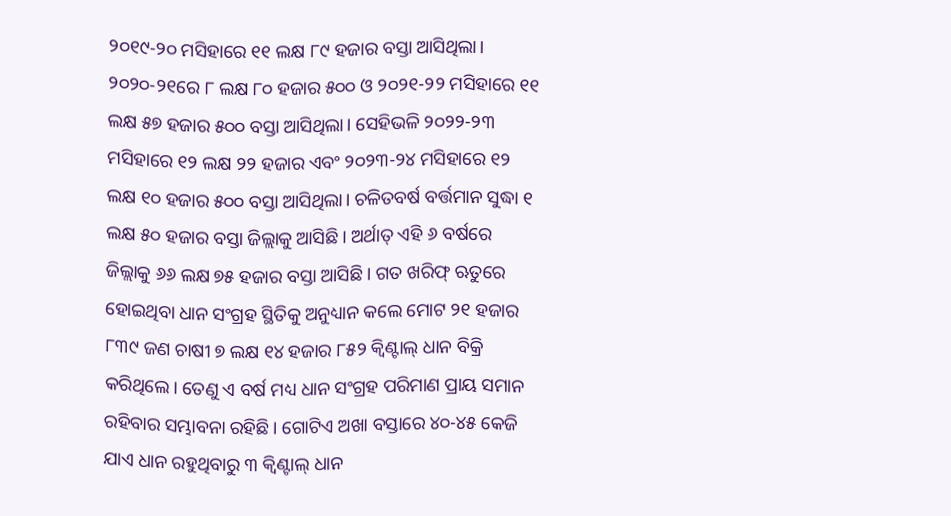୨୦୧୯-୨୦ ମସିହାରେ ୧୧ ଲକ୍ଷ ୮୯ ହଜାର ବସ୍ତା ଆସିଥିଲା। ୨୦୨୦-୨୧ରେ ୮ ଲକ୍ଷ ୮୦ ହଜାର ୫୦୦ ଓ ୨୦୨୧-୨୨ ମସିହାରେ ୧୧ ଲକ୍ଷ ୫୭ ହଜାର ୫୦୦ ବସ୍ତା ଆସିଥିଲା। ସେହିଭଳି ୨୦୨୨-୨୩ ମସିହାରେ ୧୨ ଲକ୍ଷ ୨୨ ହଜାର ଏବଂ ୨୦୨୩-୨୪ ମସିହାରେ ୧୨ ଲକ୍ଷ ୧୦ ହଜାର ୫୦୦ ବସ୍ତା ଆସିଥିଲା। ଚଳିତବର୍ଷ ବର୍ତ୍ତମାନ ସୁଦ୍ଧା ୧ ଲକ୍ଷ ୫୦ ହଜାର ବସ୍ତା ଜିଲ୍ଲାକୁ ଆସିଛି। ଅର୍ଥାତ୍‌ ଏହି ୬ ବର୍ଷରେ ଜିଲ୍ଲାକୁ ୬୬ ଲକ୍ଷ ୭୫ ହଜାର ବସ୍ତା ଆସିଛି। ଗତ ଖରିଫ୍‌ ଋତୁରେ ହୋଇଥିବା ଧାନ ସଂଗ୍ରହ ସ୍ଥିତିକୁ ଅନୁଧ୍ୟାନ କଲେ ମୋଟ ୨୧ ହଜାର ୮୩୯ ଜଣ ଚାଷୀ ୭ ଲକ୍ଷ ୧୪ ହଜାର ୮୫୨ କ୍ବିଣ୍ଟାଲ୍‌ ଧାନ ବିକ୍ରି କରିଥିଲେ। ତେଣୁ ଏ ବର୍ଷ ମଧ୍ୟ ଧାନ ସଂଗ୍ରହ ପରିମାଣ ପ୍ରାୟ ସମାନ ରହିବାର ସମ୍ଭାବନା ରହିଛି। ଗୋଟିଏ ଅଖା ବସ୍ତାରେ ୪୦-୪୫ କେଜି ଯାଏ ଧାନ ରହୁଥିବାରୁ ୩ କ୍ବିଣ୍ଟାଲ୍‌ ଧାନ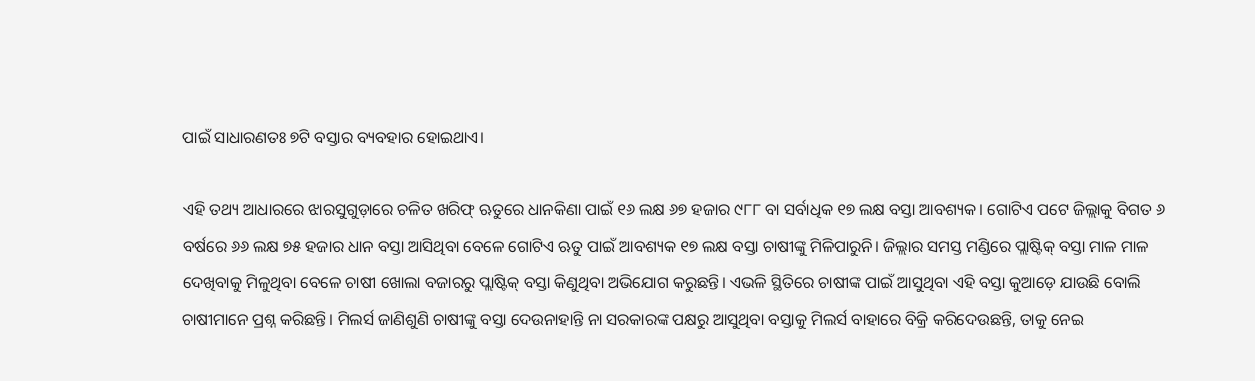ପାଇଁ ସାଧାରଣତଃ ୭ଟି ବସ୍ତାର ବ୍ୟବହାର ହୋଇଥାଏ।

ଏହି ତଥ୍ୟ ଆଧାରରେ ଝାରସୁଗୁଡ଼ାରେ ଚଳିତ ଖରିଫ୍‌ ଋତୁରେ ଧାନକିଣା ପାଇଁ ୧୬ ଲକ୍ଷ ୬୭ ହଜାର ୯୮୮ ବା ସର୍ବାଧିକ ୧୭ ଲକ୍ଷ ବସ୍ତା ଆବଶ୍ୟକ। ଗୋଟିଏ ପଟେ ଜିଲ୍ଲାକୁ ବିଗତ ୬ ବର୍ଷରେ ୬୬ ଲକ୍ଷ ୭୫ ହଜାର ଧାନ ବସ୍ତା ଆସିଥିବା ବେଳେ ଗୋଟିଏ ଋତୁ ପାଇଁ ଆବଶ୍ୟକ ୧୭ ଲକ୍ଷ ବସ୍ତା ଚାଷୀଙ୍କୁ ମିଳିପାରୁନି। ଜିଲ୍ଲାର ସମସ୍ତ ମଣ୍ଡିରେ ପ୍ଲାଷ୍ଟିକ୍‌ ବସ୍ତା ମାଳ ମାଳ ଦେଖିବାକୁ ମିଳୁଥିବା ବେଳେ ଚାଷୀ ଖୋଲା ବଜାରରୁ ପ୍ଲାଷ୍ଟିକ୍‌ ବସ୍ତା କିଣୁଥିବା ଅଭିଯୋଗ କରୁଛନ୍ତି। ଏଭଳି ସ୍ଥିତିରେ ଚାଷୀଙ୍କ ପାଇଁ ଆସୁଥିବା ଏହି ବସ୍ତା କୁଆଡ଼େ ଯାଉଛି ବୋଲି ଚାଷୀମାନେ ପ୍ରଶ୍ନ କରିଛନ୍ତି। ମିଲର୍ସ ଜାଣିଶୁଣି ଚାଷୀଙ୍କୁ ବସ୍ତା ଦେଉନାହାନ୍ତି ନା ସରକାରଙ୍କ ପକ୍ଷରୁ ଆସୁଥିବା ବସ୍ତାକୁ ମିଲର୍ସ ବାହାରେ ବିକ୍ରି କରିଦେଉଛନ୍ତି, ତାକୁ ନେଇ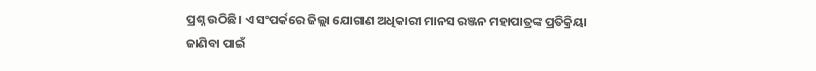ପ୍ରଶ୍ନ ଉଠିଛି। ଏ ସଂପର୍କରେ ଜିଲ୍ଲା ଯୋଗାଣ ଅଧିକାରୀ ମାନସ ରଞ୍ଜନ ମହାପାତ୍ରଙ୍କ ପ୍ରତିକ୍ରିୟା ଜାଣିବା ପାଇଁ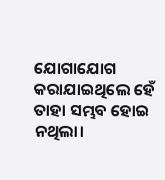ଯୋଗାଯୋଗ କରାଯାଇଥିଲେ ହେଁ ତାହା ସମ୍ଭବ ହୋଇ ନଥିଲା।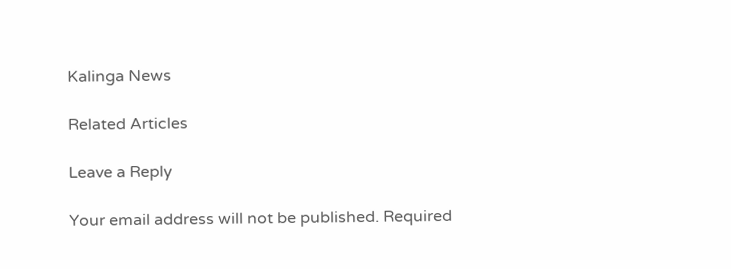Kalinga News

Related Articles

Leave a Reply

Your email address will not be published. Required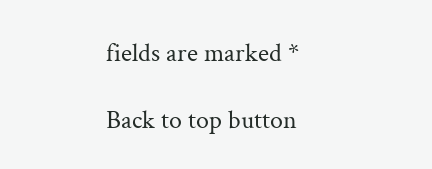fields are marked *

Back to top button